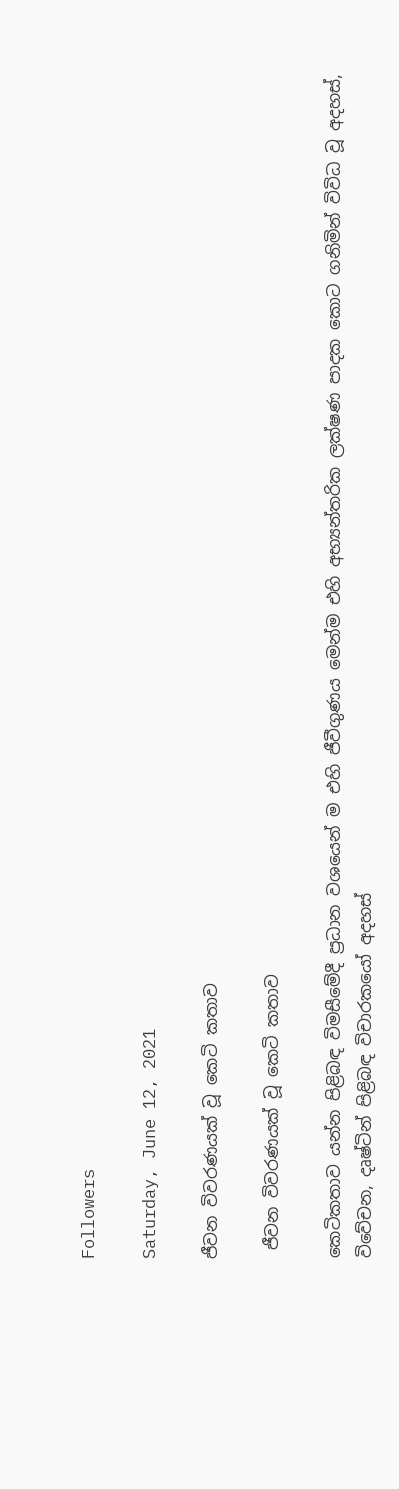Followers

Saturday, June 12, 2021

ජීවන විවරණයක් වූ කෙටි කතාව

 ජීවන විවරණයක් වූ කෙටි කතාව

කෙටිකතාව යන්න පිළිබඳ විමසීමේදී ප්‍රධාන වශයෙන් ම එහි ජීවීගුණය මෙන්ම එහි අභ්‍යන්තරික ලක්ෂණ පාදක කොට ගනිමින් විවිධ වූ අදහස්, විවේචන, දෘෂ්ටින් පිළිබඳ විචාරකයෝ අදහස්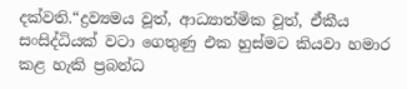දක්වති.“ද්‍රව්‍යමය වූත්, ආධ්‍යාත්මික වූත්, ඒකීය සංසිද්ධියක් වටා ගෙතුණු එක හුස්මට කියවා හමාර කළ හැකි ප්‍රබන්ධ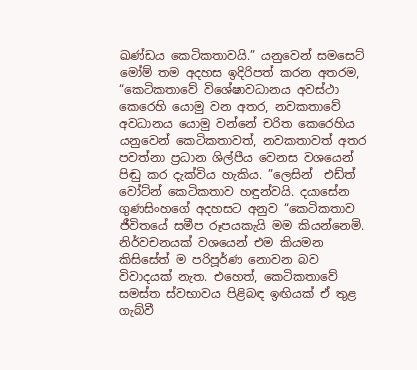ඛණ්ඩය කෙටිකතාවයි.” යනුවෙන් සමසෙට් මෝම් තම අදහස ඉදිරිපත් කරන අතරම, “කෙටිකතාවේ විශේෂාවධානය අවස්ථා කෙරෙහි යොමු වන අතර, නවකතාවේ අවධානය යොමු වන්නේ චරිත කෙරෙහිය යනුවෙන් කෙටිකතාවත්, නවකතාවත් අතර පවත්නා ප්‍රධාන ශිල්පීය වෙනස වශයෙන් පිඬු කර දැක්විය හැකිය. ”ලෙසින්  එඩ්ත් වෝට්න් කෙටිකතාව හඳුන්වයි. දයාසේන ගුණසිංහගේ අදහසට අනුව “කෙටිකතාව ජීවිතයේ සමීප රූපයකැයි මම කියන්නෙමි. නිර්වචනයක් වශයෙන් එම කියමන කිසිසේත් ම පරිපූර්ණ නොවන බව විවාදයක් නැත. එහෙත්, කෙටිකතාවේ සමස්ත ස්වභාවය පිළිබඳ ඉඟියක් ඒ තුළ ගැබ්වී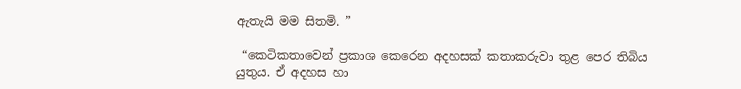ඇතැයි මම සිතමි. ”

 “කෙටිකතාවෙන් ප්‍රකාශ කෙරෙන අදහසක් කතාකරුවා තුළ පෙර තිබිය යුතුය. ඒ අදහස හා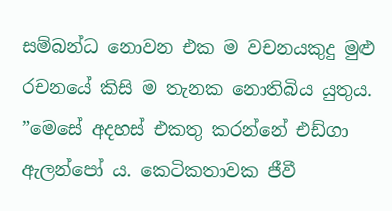සම්බන්ධ නොවන එක ම වචනයකුදු මුළු රචනයේ කිසි ම තැනක නොතිබිය යුතුය. ”මෙසේ අදහස් එකතු කරන්නේ එඩ්ගා ඇලන්පෝ ය. කෙටිකතාවක ජීවී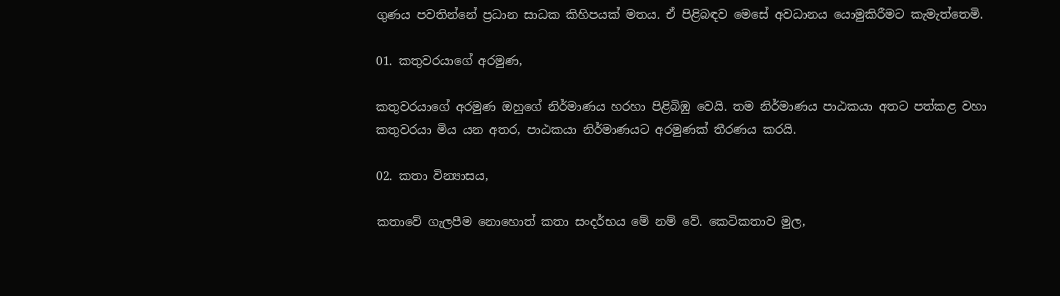ගුණය පවතින්නේ ප්‍රධාන සාධක කිහිපයක් මතය. ඒ පිළිබඳව මෙසේ අවධානය යොමුකිරීමට කැමැත්තෙමි.

01. කතුවරයාගේ අරමුණ,

කතුවරයාගේ අරමුණ ඔහුගේ නිර්මාණය හරහා පිළිබිඹු වෙයි. තම නිර්මාණය පාඨකයා අතට පත්කළ වහා කතුවරයා මිය යන අතර, පාඨකයා නිර්මාණයට අරමුණක් තීරණය කරයි.

02. කතා වින්‍යාසය,

කතාවේ ගැලපීම නොහොත් කතා සංදර්භය මේ නම් වේ. කෙටිකතාව මුල,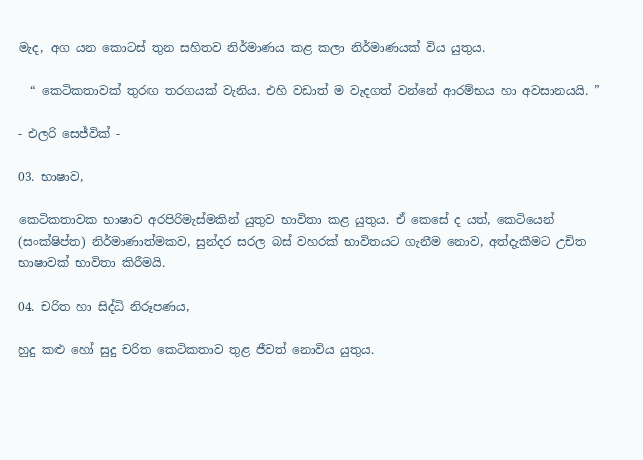මැද, අග යන කොටස් තුන සහිතව නිර්මාණය කළ කලා නිර්මාණයක් විය යුතුය.

  “ කෙටිකතාවක් තුරඟ තරගයක් වැනිය. එහි වඩාත් ම වැදගත් වන්නේ ආරම්භය හා අවසානයයි. ”

- එලරි සෙජ්වික් -

03. භාෂාව,

කෙටිකතාවක භාෂාව අරපිරිමැස්මකින් යුතුව භාවිතා කළ යුතුය. ඒ කෙසේ ද යත්, කෙටියෙන් (සංක්ෂිප්ත) නිර්මාණාත්මකව, සුන්දර සරල බස් වහරක් භාවිතයට ගැනීම නොව, අත්දැකීමට උචිත භාෂාවක් භාවිතා කිරීමයි.

04. චරිත හා සිද්ධි නිරූපණය,

හුදු කළු හෝ සුදු චරිත කෙටිකතාව තුළ ජීවත් නොවිය යුතුය.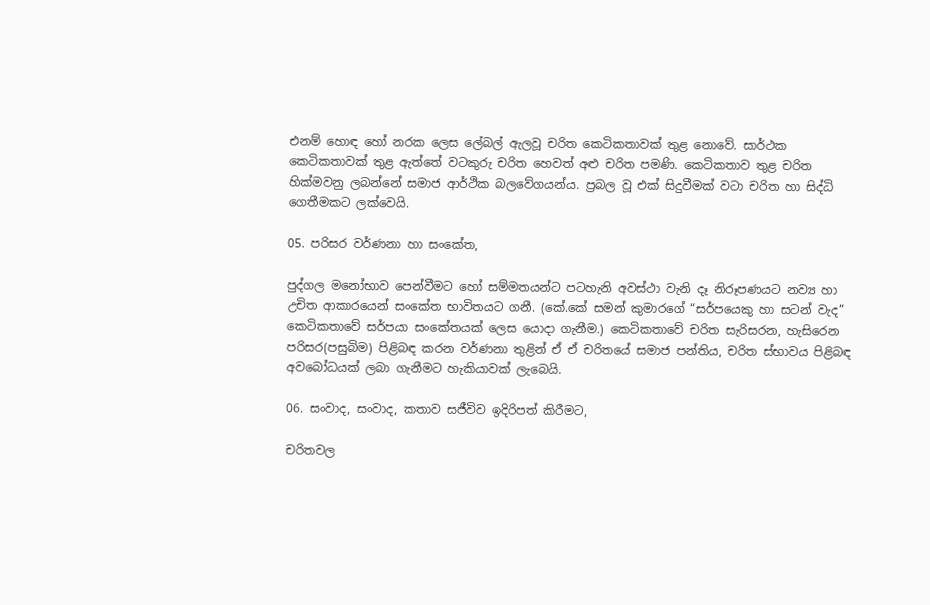එනම් හොඳ හෝ නරක ලෙස ලේබල් ඇලවූ චරිත කෙටිකතාවක් තුළ නොවේ. සාර්ථක කෙටිකතාවක් තුළ ඇත්තේ වටකුරු චරිත හෙවත් අළු චරිත පමණි. කෙටිකතාව තුළ චරිත හික්මවනු ලබන්නේ සමාජ ආර්ථික බලවේගයන්ය. ප්‍රබල වූ එක් සිදුවීමක් වටා චරිත හා සිද්ධි ගෙතීමකට ලක්වෙයි.

05. පරිසර වර්ණනා හා සංකේත,

පුද්ගල මනෝභාව පෙන්වීමට හෝ සම්මතයන්ට පටහැනි අවස්ථා වැනි දෑ නිරූපණයට නව්‍ය හා උචිත ආකාරයෙන් සංකේත භාවිතයට ගනී. (කේ.කේ සමන් කුමාරගේ “සර්පයෙකු හා සටන් වැද” කෙටිකතාවේ සර්පයා සංකේතයක් ලෙස යොදා ගැනීම.) කෙටිකතාවේ චරිත සැරිසරන, හැසිරෙන පරිසර(පසුබිම) පිළිබඳ කරන වර්ණනා තුළින් ඒ ඒ චරිතයේ සමාජ පන්තිය, චරිත ස්භාවය පිළිබඳ අවබෝධයක් ලබා ගැනීමට හැකියාවක් ලැබෙයි.

06. සංවාද, සංවාද, කතාව සජීවිව ඉදිරිපත් කිරීමට,

චරිතවල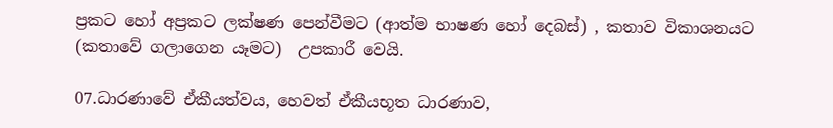ප්‍රකට හෝ අප්‍රකට ලක්ෂණ පෙන්වීමට (ආත්ම භාෂණ හෝ දෙබස්) , කතාව විකාශනයට (කතාවේ ගලාගෙන යෑමට)  උපකාරී වෙයි.

07.ධාරණාවේ ඒකීයත්වය, හෙවත් ඒකීයභූත ධාරණාව,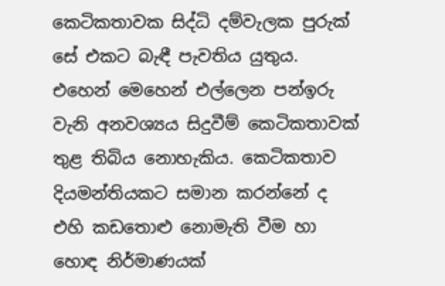කෙටිකතාවක සිද්ධි දම්වැලක පුරුක් සේ එකට බැඳී පැවතිය යුතුය. එහෙන් මෙහෙන් එල්ලෙන පන්ඉරු වැනි අනවශ්‍යය සිදුවීම් කෙටිකතාවක් තුළ තිබිය නොහැකිය. කෙටිකතාව දියමන්තියකට සමාන කරන්නේ ද එහි කඩතොළු නොමැති වීම හා හොඳ නිර්මාණයක්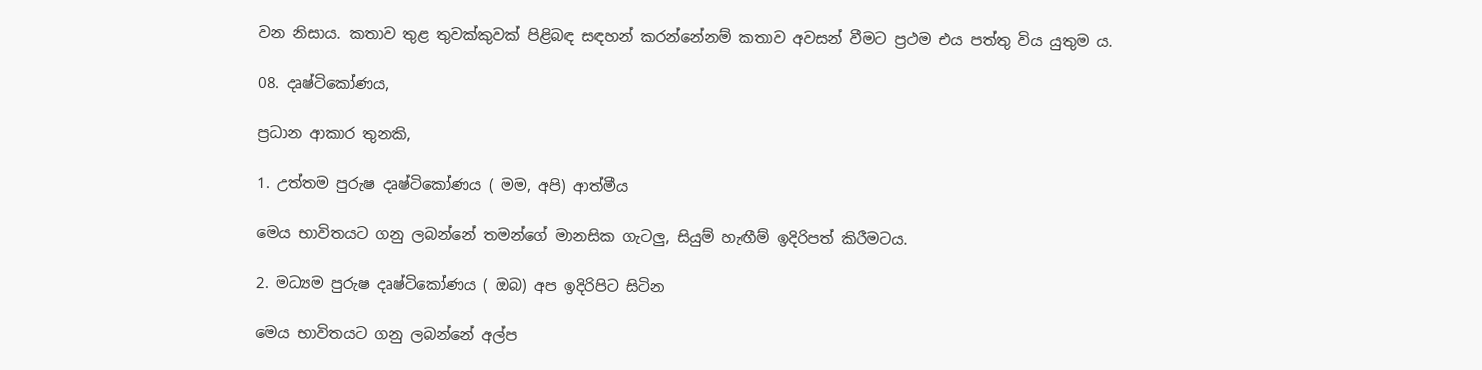වන නිසාය. කතාව තුළ තුවක්කුවක් පිළිබඳ සඳහන් කරන්නේනම් කතාව අවසන් වීමට ප්‍රථම එය පත්තු විය යුතුම ය.

08. දෘෂ්ටිකෝණය,

ප්‍රධාන ආකාර තුනකි,

1. උත්තම පුරුෂ දෘෂ්ටිකෝණය ( මම, අපි) ආත්මීය

මෙය භාවිතයට ගනු ලබන්නේ තමන්ගේ මානසික ගැටලු, සියුම් හැඟීම් ඉදිරිපත් කිරීමටය.

2. මධ්‍යම පුරුෂ දෘෂ්ටිකෝණය ( ඔබ) අප ඉදිරිපිට සිටින

මෙය භාවිතයට ගනු ලබන්නේ අල්ප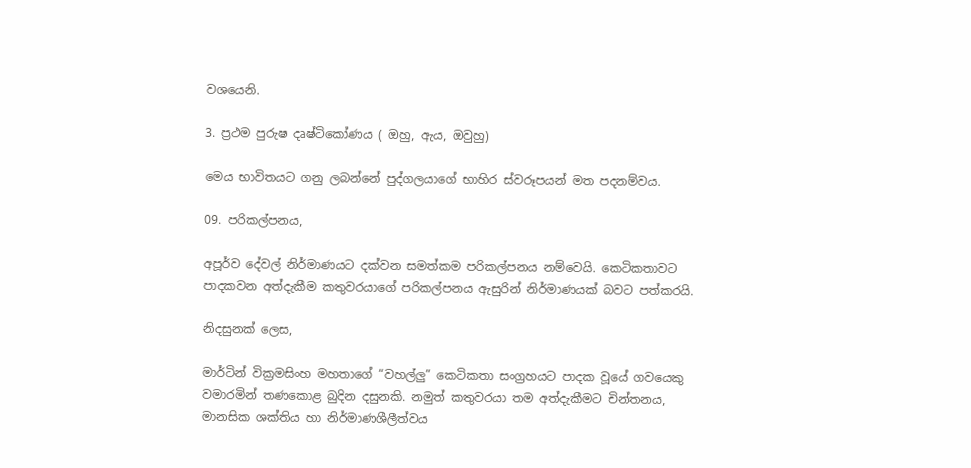වශයෙනි.

3. ප්‍රථම පුරුෂ දෘෂ්ටිකෝණය ( ඔහු, ඇය, ඔවුහු)

මෙය භාවිතයට ගනු ලබන්නේ පුද්ගලයාගේ භාහිර ස්වරූපයන් මත පදනම්වය.

09. පරිකල්පනය,

අපූර්ව දේවල් නිර්මාණයට දක්වන සමත්කම පරිකල්පනය නම්වෙයි. කෙටිකතාවට පාදකවන අත්දැකීම කතුවරයාගේ පරිකල්පනය ඇසුරින් නිර්මාණයක් බවට පත්කරයි.

නිදසුනක් ලෙස,

මාර්ටින් වික්‍රමසිංහ මහතාගේ “වහල්ලු” කෙටිකතා සංග්‍රහයට පාදක වූයේ ගවයෙකු වමාරමින් තණකොළ බුදින දසුනකි. නමුත් කතුවරයා තම අත්දැකීමට චින්තනය, මානසික ශක්තිය හා නිර්මාණශීලීත්වය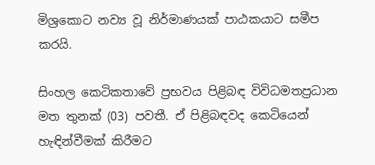මිශ්‍රකොට නව්‍ය වූ නිර්මාණයක් පාඨකයාට සමීප කරයි.

සිංහල කෙටිකතාවේ ප්‍රභවය පිළිබඳ විවිධමතප්‍රධාන මත තුනක් (03) පවතී. ඒ පිළිබඳවද කෙටියෙන් හැඳින්වීමක් කිරීමට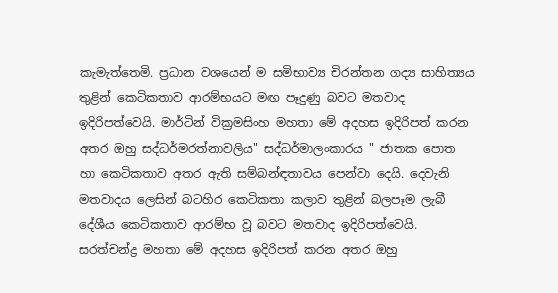කැමැත්තෙමි. ප්‍රධාන වශයෙන් ම සමිභාව්‍ය චිරන්තන ගද්‍ය සාහිත්‍යය තුළින් කෙටිකතාව ආරම්භයට මඟ පෑදුණු බවට මතවාද ඉදිරිපත්වෙයි. මාර්ටින් වික්‍රමසිංහ මහතා මේ අදහස ඉදිරිපත් කරන අතර ඔහු සද්ධර්මරත්නාවලිය" සද්ධර්මාලංකාරය " ජාතක පොත හා කෙටිකතාව අතර ඇති සම්බන්ඳතාවය පෙන්වා දෙයි. දෙවැනි මතවාදය ලෙසින් බටහිර කෙටිකතා කලාව තුළින් බලපෑම ලැබී දේශීය කෙටිකතාව ආරම්භ වූ බවට මතවාද ඉදිරිපත්වෙයි. සරත්චන්ද්‍ර මහතා මේ අදහස ඉදිරිපත් කරන අතර ඔහු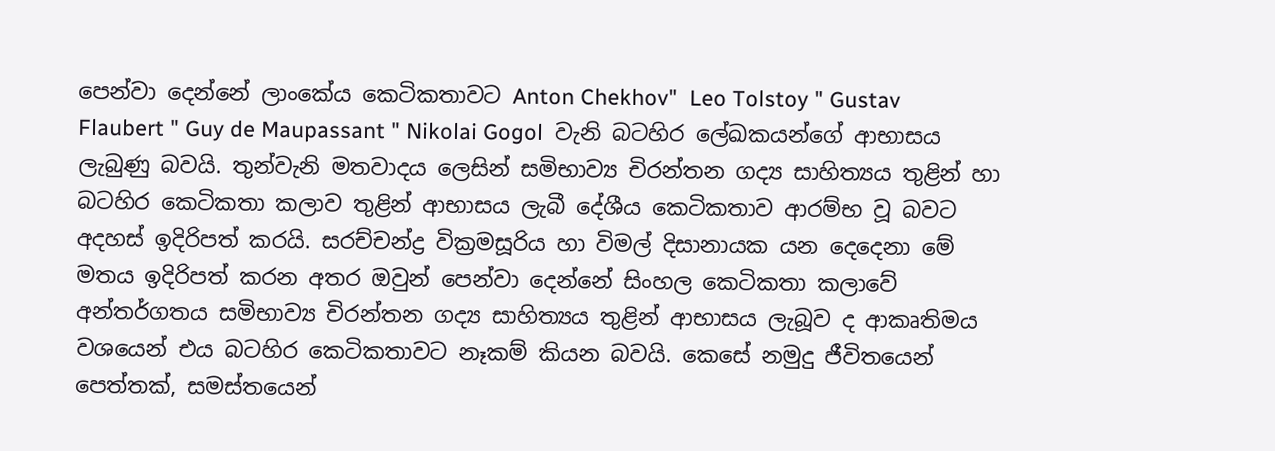පෙන්වා දෙන්නේ ලාංකේය කෙටිකතාවට Anton Chekhov"  Leo Tolstoy " Gustav Flaubert " Guy de Maupassant " Nikolai Gogol  වැනි බටහිර ලේඛකයන්ගේ ආභාසය ලැබුණු බවයි. තුන්වැනි මතවාදය ලෙසින් සමිභාව්‍ය චිරන්තන ගද්‍ය සාහිත්‍යය තුළින් හා බටහිර කෙටිකතා කලාව තුළින් ආභාසය ලැබී දේශීය කෙටිකතාව ආරම්භ වූ බවට අදහස් ඉදිරිපත් කරයි. සරච්චන්ද්‍ර වික්‍රමසූරිය හා විමල් දිසානායක යන දෙදෙනා මේ මතය ඉදිරිපත් කරන අතර ඔවුන් පෙන්වා දෙන්නේ සිංහල කෙටිකතා කලාවේ අන්තර්ගතය සමිභාව්‍ය චිරන්තන ගද්‍ය සාහිත්‍යය තුළින් ආභාසය ලැබූව ද ආකෘතිමය වශයෙන් එය බටහිර කෙටිකතාවට නෑකම් කියන බවයි. කෙසේ නමුදු ජීවිතයෙන් පෙත්තක්, සමස්තයෙන්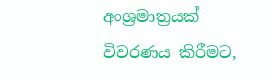අංශ්‍රමාත්‍රයක් විවරණය කිරීමට,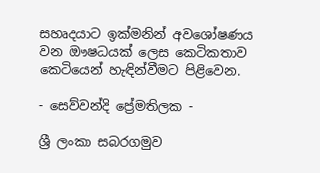සහෘදයාට ඉක්මනින් අවශෝෂණය වන ඖෂධයක් ලෙස කෙටිකතාව කෙටියෙන් හැඳින්වීමට පිළිවෙන.

- සෙව්වන්දි ප්‍රේමතිලක -

ශ්‍රී ලංකා සබරගමුව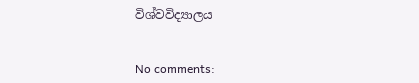විශ්වවිද්‍යාලය


No comments: